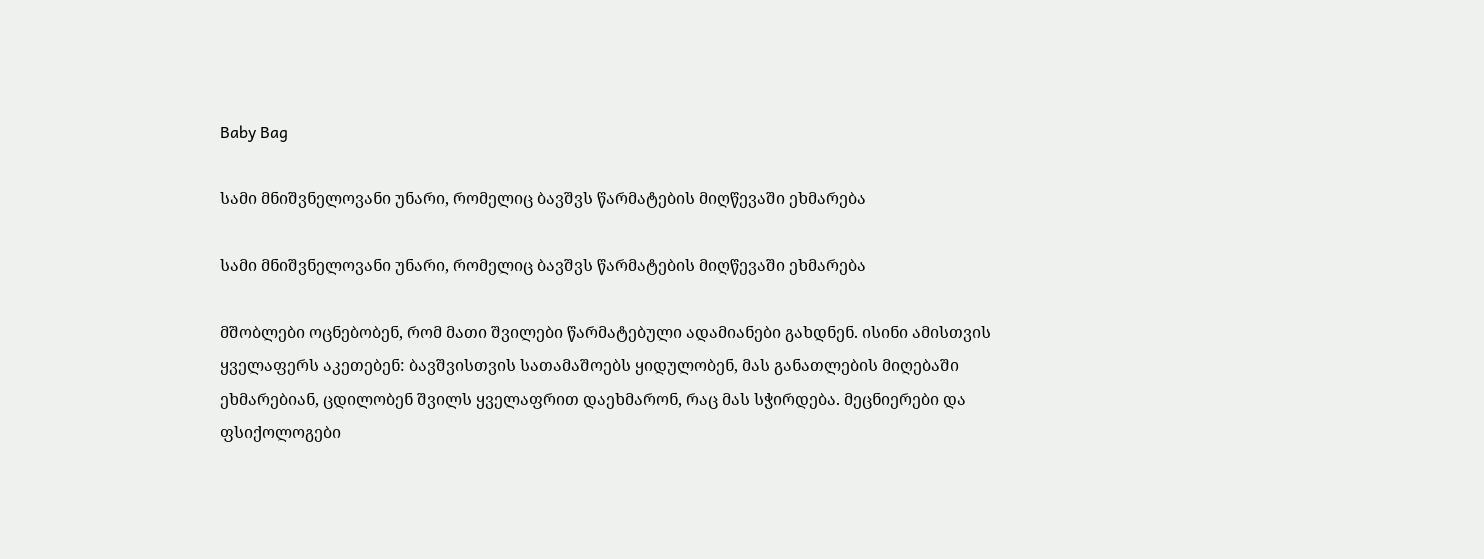Baby Bag

სამი მნიშვნელოვანი უნარი, რომელიც ბავშვს წარმატების მიღწევაში ეხმარება

სამი მნიშვნელოვანი უნარი, რომელიც ბავშვს წარმატების მიღწევაში ეხმარება

მშობლები ოცნებობენ, რომ მათი შვილები წარმატებული ადამიანები გახდნენ. ისინი ამისთვის ყველაფერს აკეთებენ: ბავშვისთვის სათამაშოებს ყიდულობენ, მას განათლების მიღებაში ეხმარებიან, ცდილობენ შვილს ყველაფრით დაეხმარონ, რაც მას სჭირდება. მეცნიერები და ფსიქოლოგები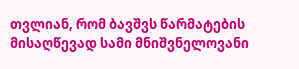თვლიან, რომ ბავშვს წარმატების მისაღწევად სამი მნიშვნელოვანი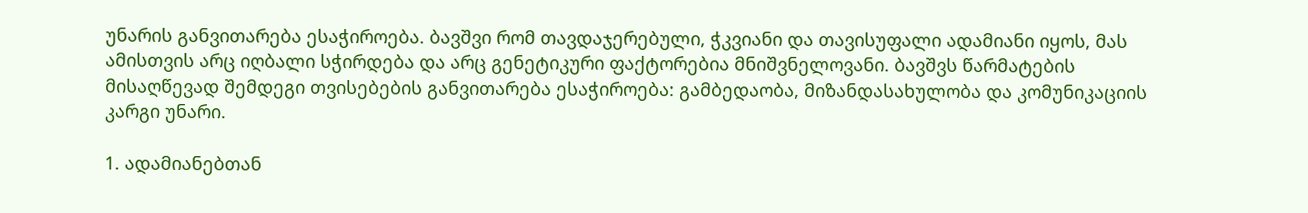უნარის განვითარება ესაჭიროება. ბავშვი რომ თავდაჯერებული, ჭკვიანი და თავისუფალი ადამიანი იყოს, მას ამისთვის არც იღბალი სჭირდება და არც გენეტიკური ფაქტორებია მნიშვნელოვანი. ბავშვს წარმატების მისაღწევად შემდეგი თვისებების განვითარება ესაჭიროება: გამბედაობა, მიზანდასახულობა და კომუნიკაციის კარგი უნარი.

1. ადამიანებთან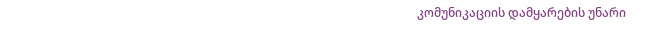კომუნიკაციის დამყარების უნარი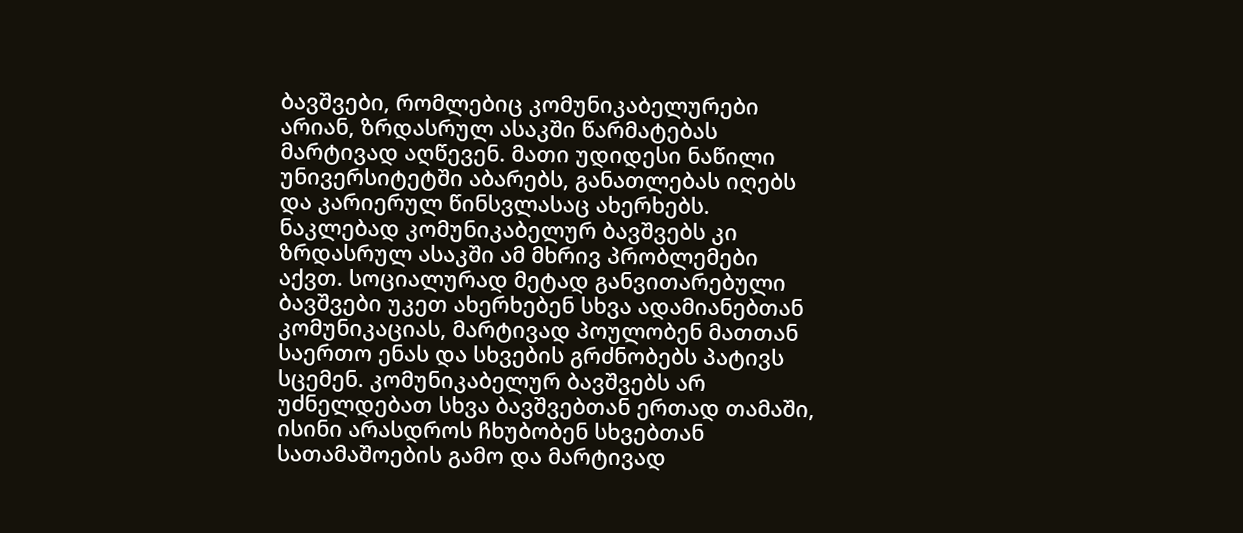ბავშვები, რომლებიც კომუნიკაბელურები არიან, ზრდასრულ ასაკში წარმატებას მარტივად აღწევენ. მათი უდიდესი ნაწილი უნივერსიტეტში აბარებს, განათლებას იღებს და კარიერულ წინსვლასაც ახერხებს. ნაკლებად კომუნიკაბელურ ბავშვებს კი ზრდასრულ ასაკში ამ მხრივ პრობლემები აქვთ. სოციალურად მეტად განვითარებული ბავშვები უკეთ ახერხებენ სხვა ადამიანებთან კომუნიკაციას, მარტივად პოულობენ მათთან საერთო ენას და სხვების გრძნობებს პატივს სცემენ. კომუნიკაბელურ ბავშვებს არ უძნელდებათ სხვა ბავშვებთან ერთად თამაში, ისინი არასდროს ჩხუბობენ სხვებთან სათამაშოების გამო და მარტივად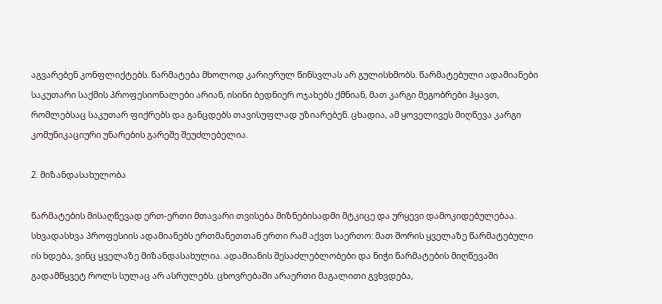აგვარებენ კონფლიქტებს. წარმატება მხოლოდ კარიერულ წინსვლას არ გულისხმობს. წარმატებული ადამიანები საკუთარი საქმის პროფესიონალები არიან, ისინი ბედნიერ ოჯახებს ქმნიან, მათ კარგი მეგობრები ჰყავთ, რომლებსაც საკუთარ ფიქრებს და განცდებს თავისუფლად უზიარებენ. ცხადია, ამ ყოველივეს მიღწევა კარგი კომუნიკაციური უნარების გარეშე შეუძლებელია.

2. მიზანდასახულობა

წარმატების მისაღწევად ერთ-ერთი მთავარი თვისება მიზნებისადმი მტკიცე და ურყევი დამოკიდებულებაა. სხვადასხვა პროფესიის ადამიანებს ერთმანეთთან ერთი რამ აქვთ საერთო: მათ შორის ყველაზე წარმატებული ის ხდება, ვინც ყველაზე მიზანდასახულია. ადამიანის შესაძლებლობები და ნიჭი წარმატების მიღწევაში გადამწყვეტ როლს სულაც არ ასრულებს. ცხოვრებაში არაერთი მაგალითი გვხვდება,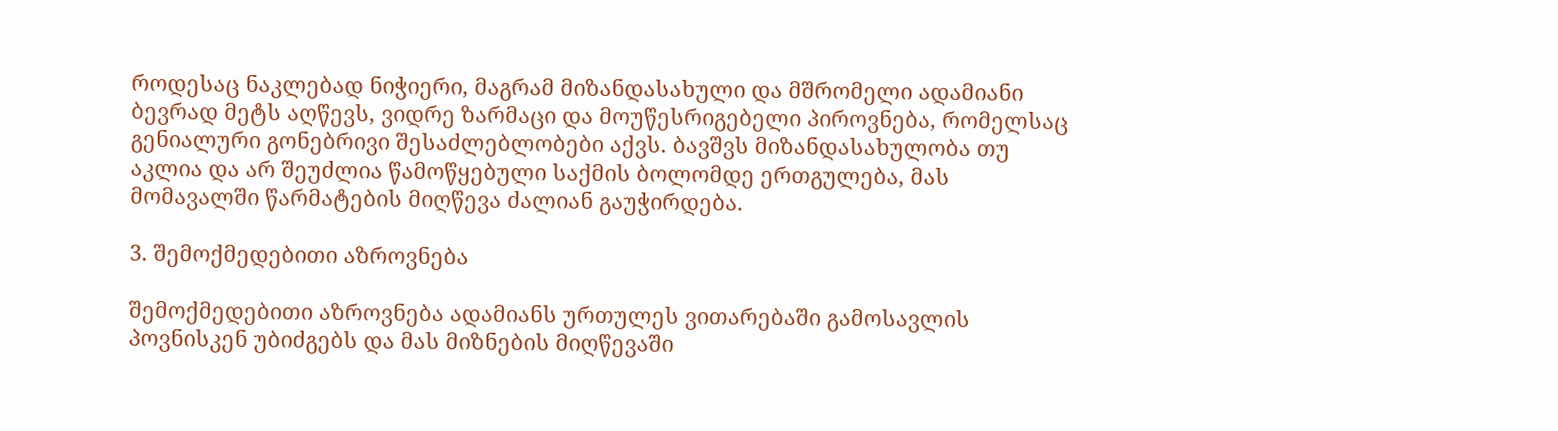როდესაც ნაკლებად ნიჭიერი, მაგრამ მიზანდასახული და მშრომელი ადამიანი ბევრად მეტს აღწევს, ვიდრე ზარმაცი და მოუწესრიგებელი პიროვნება, რომელსაც გენიალური გონებრივი შესაძლებლობები აქვს. ბავშვს მიზანდასახულობა თუ აკლია და არ შეუძლია წამოწყებული საქმის ბოლომდე ერთგულება, მას მომავალში წარმატების მიღწევა ძალიან გაუჭირდება.

3. შემოქმედებითი აზროვნება

შემოქმედებითი აზროვნება ადამიანს ურთულეს ვითარებაში გამოსავლის პოვნისკენ უბიძგებს და მას მიზნების მიღწევაში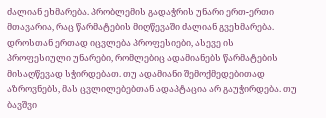ძალიან ეხმარება. პრობლემის გადაჭრის უნარი ერთ-ერთი მთავარია, რაც წარმატების მიღწევაში ძალიან გვეხმარება. დროსთან ერთად იცვლება პროფესიები, ასევე ის პროფესიული უნარები, რომლებიც ადამიანებს წარმატების მისაღწევად სჭირდებათ. თუ ადამიანი შემოქმედებითად აზროვნებს, მას ცვლილებებთან ადაპტაცია არ გაუჭირდება. თუ ბავშვი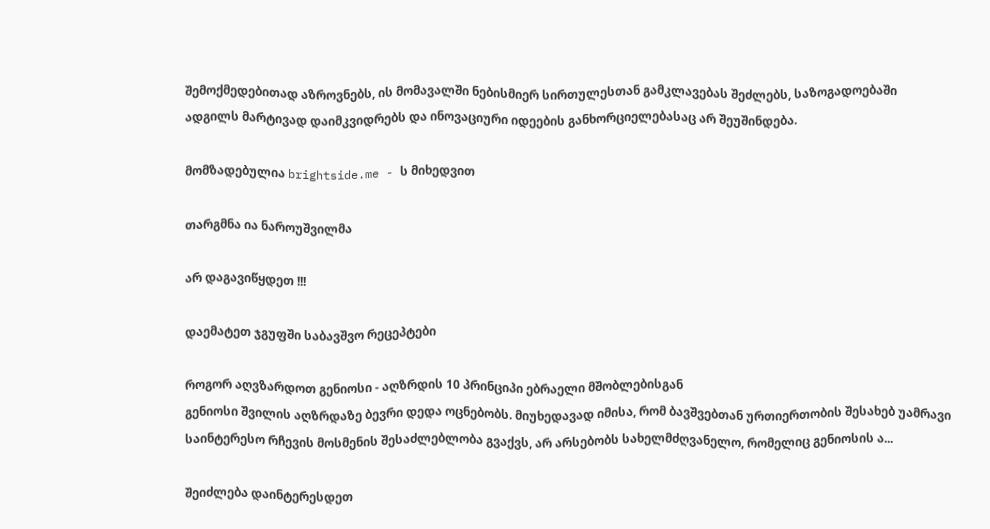შემოქმედებითად აზროვნებს, ის მომავალში ნებისმიერ სირთულესთან გამკლავებას შეძლებს, საზოგადოებაში ადგილს მარტივად დაიმკვიდრებს და ინოვაციური იდეების განხორციელებასაც არ შეუშინდება.

მომზადებულია brightside.me - ს მიხედვით

თარგმნა ია ნაროუშვილმა

არ დაგავიწყდეთ !!!

დაემატეთ ჯგუფში საბავშვო რეცეპტები

როგორ აღვზარდოთ გენიოსი - აღზრდის 10 პრინციპი ებრაელი მშობლებისგან
გენიოსი შვილის აღზრდაზე ბევრი დედა ოცნებობს. მიუხედავად იმისა, რომ ბავშვებთან ურთიერთობის შესახებ უამრავი საინტერესო რჩევის მოსმენის შესაძლებლობა გვაქვს, არ არსებობს სახელმძღვანელო, რომელიც გენიოსის ა...

შეიძლება დაინტერესდეთ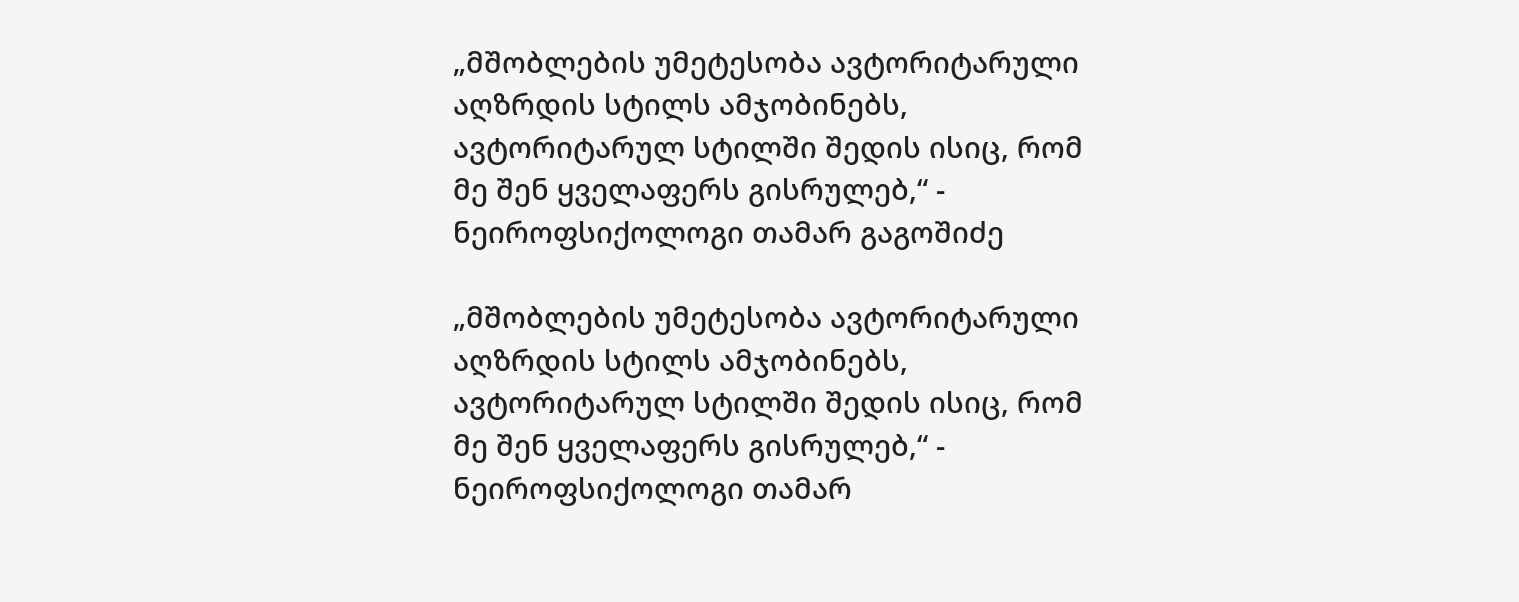„მშობლების უმეტესობა ავტორიტარული აღზრდის სტილს ამჯობინებს, ავტორიტარულ სტილში შედის ისიც, რომ მე შენ ყველაფერს გისრულებ,“ - ნეიროფსიქოლოგი თამარ გაგოშიძე

„მშობლების უმეტესობა ავტორიტარული აღზრდის სტილს ამჯობინებს, ავტორიტარულ სტილში შედის ისიც, რომ მე შენ ყველაფერს გისრულებ,“ - ნეიროფსიქოლოგი თამარ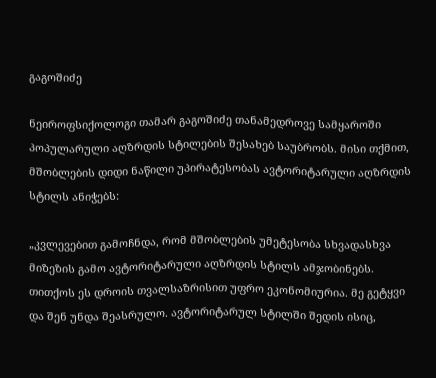გაგოშიძე

ნეიროფსიქოლოგი თამარ გაგოშიძე თანამედროვე სამყაროში პოპულარული აღზრდის სტილების შესახებ საუბრობს. მისი თქმით, მშობლების დიდი ნაწილი უპირატესობას ავტორიტარული აღზრდის სტილს ანიჭებს:

„კვლევებით გამოჩნდა, რომ მშობლების უმეტესობა სხვადასხვა მიზეზის გამო ავტორიტარული აღზრდის სტილს ამჯობინებს. თითქოს ეს დროის თვალსაზრისით უფრო ეკონომიურია. მე გეტყვი და შენ უნდა შეასრულო. ავტორიტარულ სტილში შედის ისიც,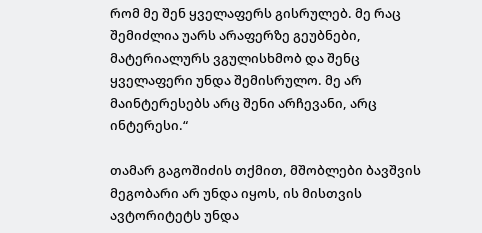რომ მე შენ ყველაფერს გისრულებ. მე რაც შემიძლია უარს არაფერზე გეუბნები, მატერიალურს ვგულისხმობ და შენც ყველაფერი უნდა შემისრულო. მე არ მაინტერესებს არც შენი არჩევანი, არც ინტერესი.“

თამარ გაგოშიძის თქმით, მშობლები ბავშვის მეგობარი არ უნდა იყოს, ის მისთვის ავტორიტეტს უნდა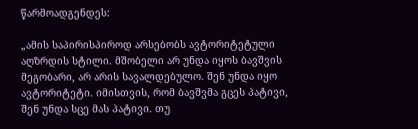წარმოადგენდეს:

„ამის საპირისპიროდ არსებობს ავტორიტეტული აღზრდის სტილი. მშობელი არ უნდა იყოს ბავშვის მეგობარი, არ არის სავალდებულო. შენ უნდა იყო ავტორიტეტი. იმისთვის, რომ ბავშვმა გცეს პატივი, შენ უნდა სცე მას პატივი. თუ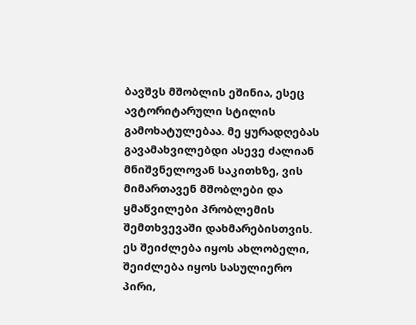ბავშვს მშობლის ეშინია, ესეც ავტორიტარული სტილის გამოხატულებაა. მე ყურადღებას გავამახვილებდი ასევე ძალიან მნიშვნელოვან საკითხზე, ვის მიმართავენ მშობლები და ყმაწვილები პრობლემის შემთხვევაში დახმარებისთვის. ეს შეიძლება იყოს ახლობელი, შეიძლება იყოს სასულიერო პირი,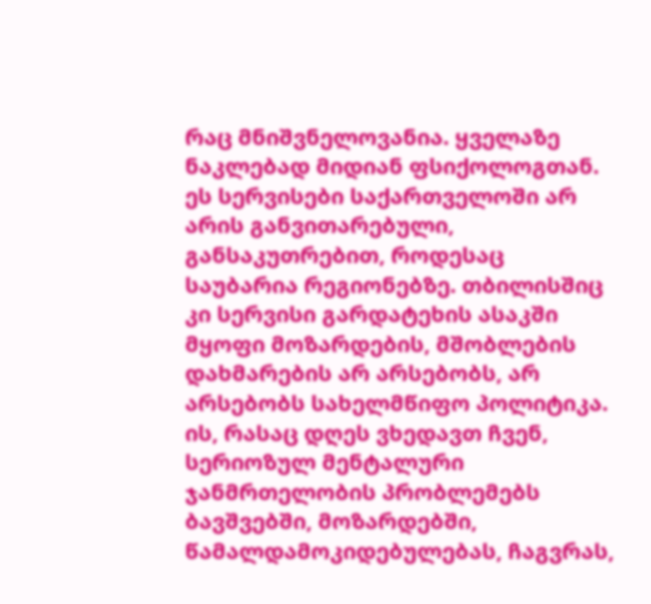რაც მნიშვნელოვანია. ყველაზე ნაკლებად მიდიან ფსიქოლოგთან. ეს სერვისები საქართველოში არ არის განვითარებული, განსაკუთრებით, როდესაც საუბარია რეგიონებზე. თბილისშიც კი სერვისი გარდატეხის ასაკში მყოფი მოზარდების, მშობლების დახმარების არ არსებობს, არ არსებობს სახელმწიფო პოლიტიკა. ის, რასაც დღეს ვხედავთ ჩვენ, სერიოზულ მენტალური ჯანმრთელობის პრობლემებს ბავშვებში, მოზარდებში, წამალდამოკიდებულებას, ჩაგვრას,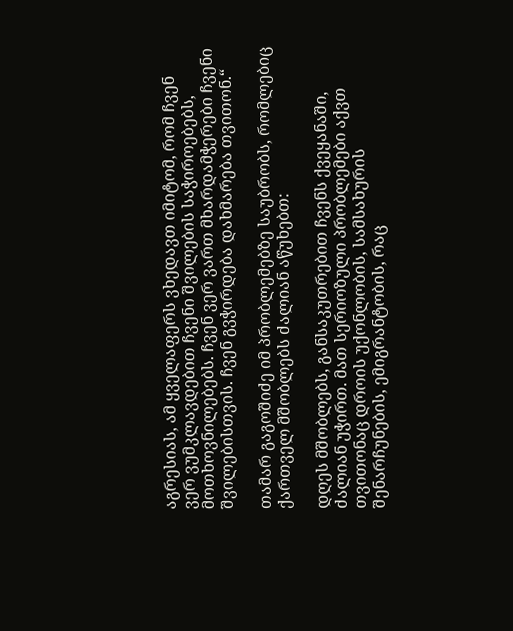აგრესიას, ამ ყველაფერს ვხედავთ იმიტომ, რომ ჩვენ ვერ ვუმკლავდებით ჩვენი შვილების საჭიროებებს, მოთხოვნილებებს. ჩვენ ვერ ვართ მხარდამჭერები ჩვენი შვილებისთვის. ჩვენ გვჭირდება დახმარება თვითონ.“

თამარ გაგოშიძე იმ პრობლემებზე საუბრობს, რომლებიც ქართველ მშობლებს ძალიან აწუხებთ:

დღეს მშობლებს, განსაკუთრებით ჩვენს ქვეყანაში, ძალიან უჭირთ. მათ სერიოზული პრობლემები აქვთ თვითონაც დროის უქონლობის, სამსახურის შენარჩუნების, ემიგრანტობის, რაც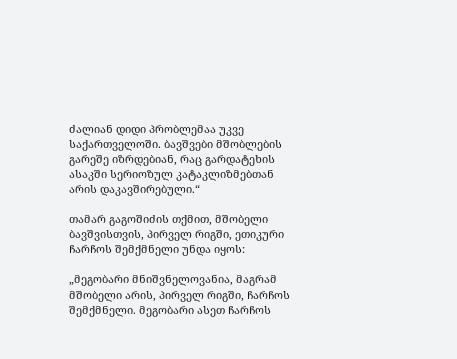ძალიან დიდი პრობლემაა უკვე საქართველოში. ბავშვები მშობლების გარეშე იზრდებიან, რაც გარდატეხის ასაკში სერიოზულ კატაკლიზმებთან არის დაკავშირებული.“

თამარ გაგოშიძის თქმით, მშობელი ბავშვისთვის, პირველ რიგში, ეთიკური ჩარჩოს შემქმნელი უნდა იყოს:

„მეგობარი მნიშვნელოვანია, მაგრამ მშობელი არის, პირველ რიგში, ჩარჩოს შემქმნელი. მეგობარი ასეთ ჩარჩოს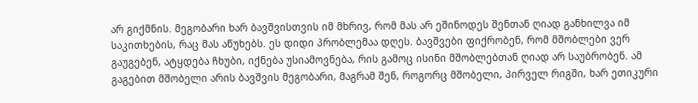არ გიქმნის. მეგობარი ხარ ბავშვისთვის იმ მხრივ, რომ მას არ ეშინოდეს შენთან ღიად განხილვა იმ საკითხების, რაც მას აწუხებს. ეს დიდი პრობლემაა დღეს. ბავშვები ფიქრობენ, რომ მშობლები ვერ გაუგებენ, ატყდება ჩხუბი, იქნება უსიამოვნება, რის გამოც ისინი მშობლებთან ღიად არ საუბრობენ. ამ გაგებით მშობელი არის ბავშვის მეგობარი, მაგრამ შენ, როგორც მშობელი, პირველ რიგში, ხარ ეთიკური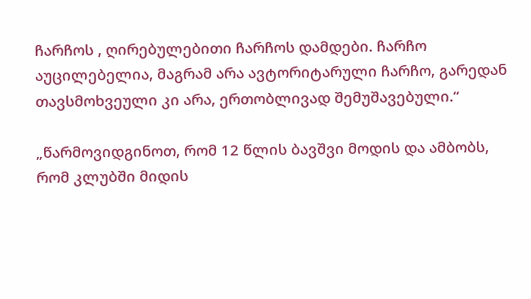ჩარჩოს , ღირებულებითი ჩარჩოს დამდები. ჩარჩო აუცილებელია, მაგრამ არა ავტორიტარული ჩარჩო, გარედან თავსმოხვეული კი არა, ერთობლივად შემუშავებული.“

„წარმოვიდგინოთ, რომ 12 წლის ბავშვი მოდის და ამბობს, რომ კლუბში მიდის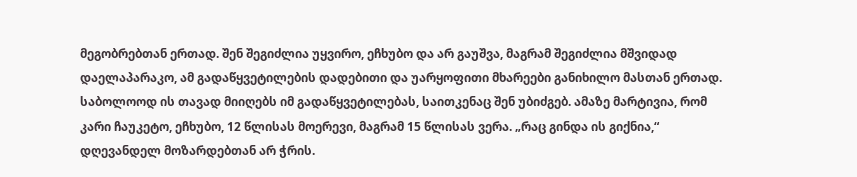მეგობრებთან ერთად. შენ შეგიძლია უყვირო, ეჩხუბო და არ გაუშვა, მაგრამ შეგიძლია მშვიდად დაელაპარაკო, ამ გადაწყვეტილების დადებითი და უარყოფითი მხარეები განიხილო მასთან ერთად. საბოლოოდ ის თავად მიიღებს იმ გადაწყვეტილებას, საითკენაც შენ უბიძგებ. ამაზე მარტივია, რომ კარი ჩაუკეტო, ეჩხუბო, 12 წლისას მოერევი, მაგრამ 15 წლისას ვერა. „რაც გინდა ის გიქნია,“ დღევანდელ მოზარდებთან არ ჭრის.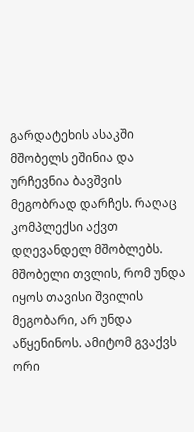გარდატეხის ასაკში მშობელს ეშინია და ურჩევნია ბავშვის მეგობრად დარჩეს. რაღაც კომპლექსი აქვთ დღევანდელ მშობლებს. მშობელი თვლის, რომ უნდა იყოს თავისი შვილის მეგობარი, არ უნდა აწყენინოს. ამიტომ გვაქვს ორი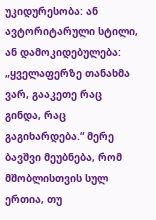უკიდურესობა: ან ავტორიტარული სტილი, ან დამოკიდებულება: „ყველაფერზე თანახმა ვარ, გააკეთე რაც გინდა, რაც გაგიხარდება.“ მერე ბავშვი მეუბნება, რომ მშობლისთვის სულ ერთია, თუ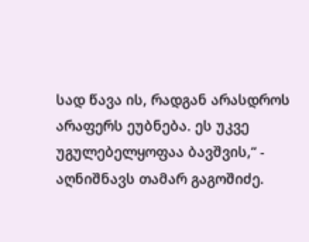სად წავა ის, რადგან არასდროს არაფერს ეუბნება. ეს უკვე უგულებელყოფაა ბავშვის,“ - აღნიშნავს თამარ გაგოშიძე.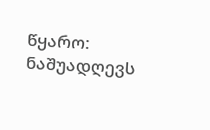წყარო: ნაშუადღევს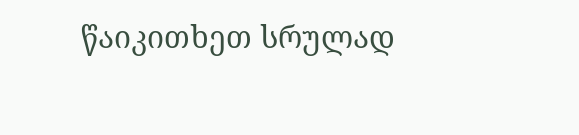წაიკითხეთ სრულად